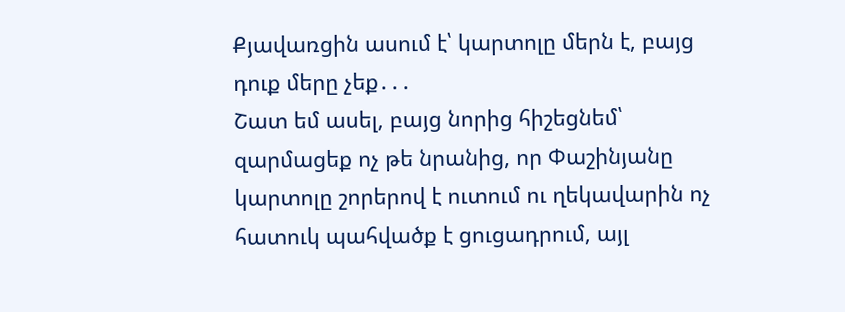Քյավառցին ասում է՝ կարտոլը մերն է, բայց դուք մերը չեք․․․
Շատ եմ ասել, բայց նորից հիշեցնեմ՝ զարմացեք ոչ թե նրանից, որ Փաշինյանը կարտոլը շորերով է ուտում ու ղեկավարին ոչ հատուկ պահվածք է ցուցադրում, այլ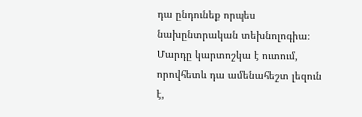դա ընդունեք որպես նախընտրական տեխնոլոգիա։
Մարդը կարտոշկա է ուտում, որովհետև դա ամենահեշտ լեզուն է,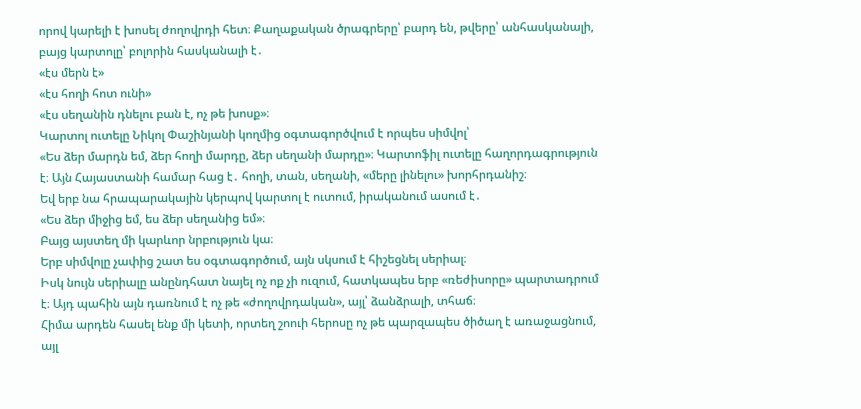որով կարելի է խոսել ժողովրդի հետ։ Քաղաքական ծրագրերը՝ բարդ են, թվերը՝ անհասկանալի, բայց կարտոլը՝ բոլորին հասկանալի է․
«էս մերն է»
«էս հողի հոտ ունի»
«էս սեղանին դնելու բան է, ոչ թե խոսք»։
Կարտոլ ուտելը Նիկոլ Փաշինյանի կողմից օգտագործվում է որպես սիմվոլ՝
«Ես ձեր մարդն եմ, ձեր հողի մարդը, ձեր սեղանի մարդը»։ Կարտոֆիլ ուտելը հաղորդագրություն է։ Այն Հայաստանի համար հաց է․ հողի, տան, սեղանի, «մերը լինելու» խորհրդանիշ։
Եվ երբ նա հրապարակային կերպով կարտոլ է ուտում, իրականում ասում է․
«Ես ձեր միջից եմ, ես ձեր սեղանից եմ»։
Բայց այստեղ մի կարևոր նրբություն կա։
Երբ սիմվոլը չափից շատ ես օգտագործում, այն սկսում է հիշեցնել սերիալ։
Իսկ նույն սերիալը անընդհատ նայել ոչ ոք չի ուզում, հատկապես երբ «ռեժիսորը» պարտադրում է։ Այդ պահին այն դառնում է ոչ թե «ժողովրդական», այլ՝ ձանձրալի, տհաճ։
Հիմա արդեն հասել ենք մի կետի, որտեղ շոուի հերոսը ոչ թե պարզապես ծիծաղ է առաջացնում, այլ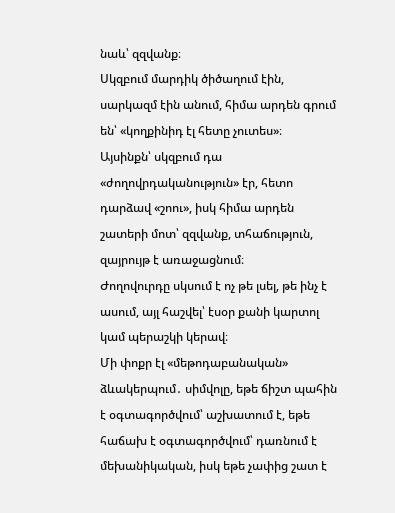նաև՝ զզվանք։
Սկզբում մարդիկ ծիծաղում էին, սարկազմ էին անում, հիմա արդեն գրում են՝ «կողքինիդ էլ հետը չուտես»։
Այսինքն՝ սկզբում դա «ժողովրդականություն» էր, հետո դարձավ «շոու», իսկ հիմա արդեն շատերի մոտ՝ զզվանք, տհաճություն, զայրույթ է առաջացնում։
Ժողովուրդը սկսում է ոչ թե լսել, թե ինչ է ասում, այլ հաշվել՝ էսօր քանի կարտոլ կամ պերաշկի կերավ։
Մի փոքր էլ «մեթոդաբանական» ձևակերպում․ սիմվոլը, եթե ճիշտ պահին է օգտագործվում՝ աշխատում է, եթե հաճախ է օգտագործվում՝ դառնում է մեխանիկական, իսկ եթե չափից շատ է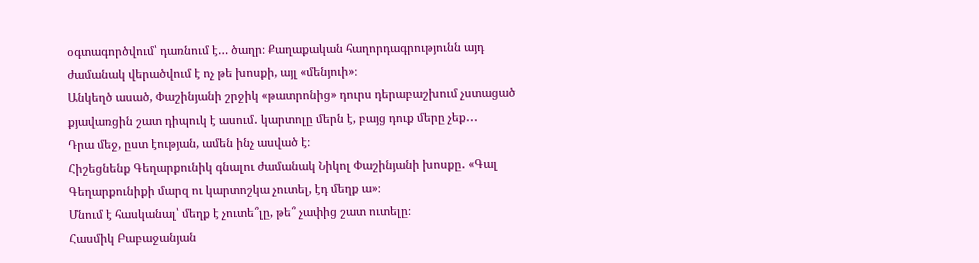օգտագործվում՝ դառնում է… ծաղր։ Քաղաքական հաղորդագրությունն այդ ժամանակ վերածվում է ոչ թե խոսքի, այլ «մենյուի»։
Անկեղծ ասած, Փաշինյանի շրջիկ «թատրոնից» դուրս դերաբաշխում չստացած քյավառցին շատ դիպուկ է ասում․ կարտոլը մերն է, բայց դուք մերը չեք․․․
Դրա մեջ, ըստ էության, ամեն ինչ ասված է։
Հիշեցնենք Գեղարքունիկ գնալու ժամանակ Նիկոլ Փաշինյանի խոսքը․ «Գալ Գեղարքունիքի մարզ ու կարտոշկա չուտել, էդ մեղք ա»։
Մնում է հասկանալ՝ մեղք է չուտե՞լը, թե՞ չափից շատ ուտելը։
Հասմիկ Բաբաջանյան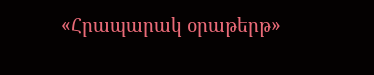«Հրապարակ օրաթերթ»